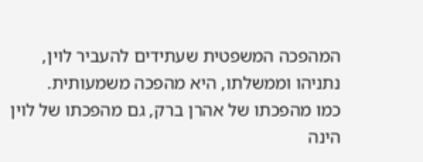המהפכה המשפטית שעתידים להעביר לוין, נתניהו וממשלתו, היא מהפכה משמעותית.
כמו מהפכתו של אהרן ברק, גם מהפכתו של לוין הינה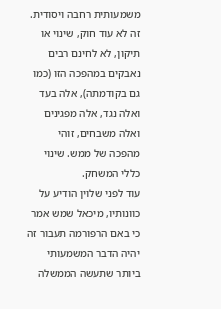משמעותית רחבה ויסודית. זה לא עוד חוק, שינוי או תיקון, לא לחינם רבים נאבקים במהפכה הזו (כמו גם בקודמתה), אלה בעד ואלה נגד, אלה מפגינים ואלה משבחים, זוהי מהפכה של ממש. שינוי כללי המשחק.
עוד לפני שלוין הודיע על כוונותיו, מיכאל שמש אמר כי באם הרפורמה תעבור זה יהיה הדבר המשמעותי ביותר שתעשה הממשלה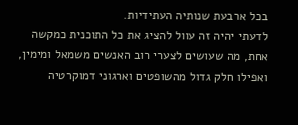בכל ארבעת שנותיה העתידיות.
לדעתי יהיה זה עוול להציג את כל התוכנית כמקשה אחת, מה שעושים לצערי רוב האנשים משמאל ומימין, ואפילו חלק גדול מהשופטים וארגוני דמוקרטיה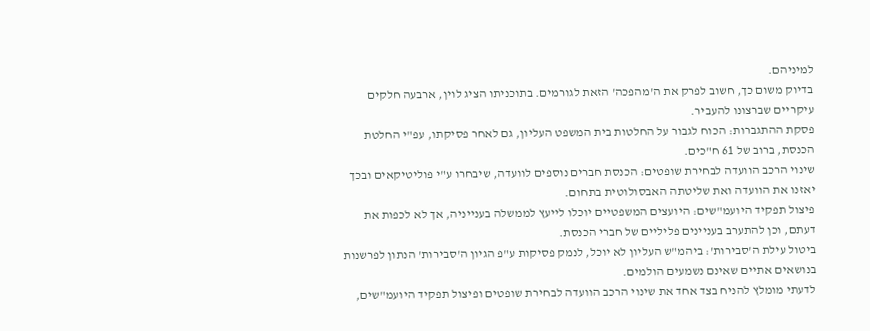למיניהם.
בדיוק משום כך, חשוב לפרק את ה'מהפכה' הזאת לגורמים. בתוכניתו הציג לוין, ארבעה חלקים עיקריים שברצונו להעביר.
פסקת ההתגברות: הכוח לגבור על החלטות בית המשפט העליון, גם לאחר פסיקתו, עפ"י החלטת הכנסת, ברוב של 61 ח"כים.
שינוי הרכב הוועדה לבחירת שופטים: הכנסת חברים נוספים לוועדה, שיבחרו ע"י פוליטיקאים ובכך יאזנו את הוועדה ואת שליטתה האבסולוטית בתחום.
פיצול תפקיד היועמ"שים: היועצים המשפטיים יוכלו לייעץ לממשלה בענייניה, אך לא לכפות את דעתם, וכן להתערב בעניינים פליליים של חברי הכנסת.
ביטול עילת ה'סבירות': ביהמ"ש העליון לא יוכל, לנמק פסיקות ע"פ הגיון ה'סבירות' הנתון לפרשנות בנושאים אתיים שאינם נשמעים הולמים.
לדעתי מומלץ להניח בצד אחד את שינוי הרכב הוועדה לבחירת שופטים ופיצול תפקיד היועמ"שים,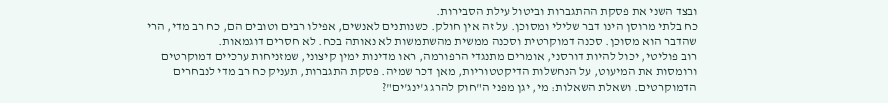ובצד השני את פסקת ההתגברות וביטול עילת הסבירות.
כח בלתי מרוסן הינו דבר שלילי ומסוכן. על זה אין חולק. כשנותנים לאנשים, אפילו רבים וטובים הם, כח רב מדי, הרי שהדבר הוא מסוכן. סכנה דמוקרטית וסכנה ממשית מהשתמשות לא נאותה בכח. לא חסרים דוגמאות.
רוב פוליטי, יכול להיות דורסני, אומרים מתנגדי הרפורמה, ראו מדינות ימין קיצוני, שמזניחות ערכיים דמוקרטים ורומסות את המיעוט, על הנחשלות הדיקטטוריות, מאן דכר שמיה. פסקת התגברות, תעניק כח רב מדי לנבחרים הדמוקרטים. ושאלת השאלות: מי, יגן מפני ה"חוק להרג ג'ינג'ים"?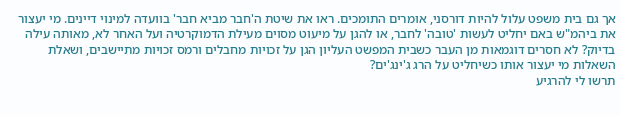אך גם בית משפט עלול להיות דורסני, אומרים התומכים. ראו את שיטת ה'חבר מביא חבר' בוועדה למינוי דיינים. מי יעצור את ביהמ"ש באם יחליט לעשות 'טובה' לחבר, או להגן על מיעוט מסוים מעילת הדמוקרטיה ועל האחר לא, מאותה עילה בדיוק? לא חסרים דוגמאות מן העבר כשבית המפשט העליון הגן על זכויות מחבלים ורמס זכויות מתיישבים, ושאלת השאלות מי יעצור אותו כשיחליט על הרג ג'ינג'ים?
תרשו לי להרגיע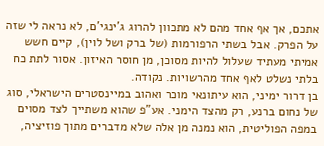אתכם, אך אף אחד מהם לא מתכוון להרוג ג'ינגי'ם, לא נראה לי שזה על הפרק. אבל בשתי הרפורמות (של ברק ושל לוין), קיים חשש אמיתי מעתיד שעלול להיות מסוכן, מן חוסר האיזון. אסור לתת כח בלתי נשלט לאף אחד מהרשויות. נקודה.
בן דרור ימיני, הוא עיתונאי מוכר ואהוב במיינסטרים הישראלי, סוג של נחום ברנע, רק מהצד הימני. אע"פ שהוא משתייך לצד מסוים במפה הפוליטית, הוא נמנה מן אלה שלא מדברים מתוך פוזיציה,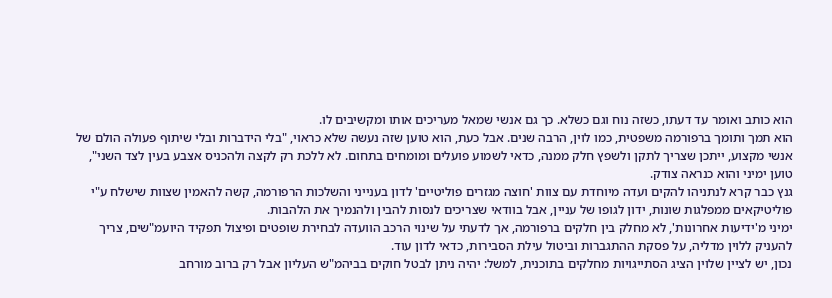הוא כותב ואומר עד דעתו, כשזה נוח וגם כשלא. כך גם אנשי שמאל מעריכים אותו ומקשיבים לו.
הוא תמך ותומך ברפורמה משפטית, כמו לוין, הרבה שנים. אבל כעת, הוא טוען שזה נעשה שלא כראוי, "בלי הידברות ובלי שיתוף פעולה הולם של אנשי מקצוע, ייתכן שצריך לתקן ולשפץ חלק ממנה, כדאי לשמוע פועלים ומומחים בתחום. לא ללכת רק לקצה ולהכניס אצבע בעין לצד השני", טוען ימיני והוא כנראה צודק.
גנץ כבר קרא לנתניהו להקים ועדה מיוחדת עם צוות 'חוצה מגזרים פוליטיים' לדון בענייני והשלכות הרפורמה, קשה להאמין שצוות שישלח ע"י פוליטיקאים ממפלגות שונות, ידון לגופו של עניין, אבל בוודאי שצריכים לנסות להבין ולהנמיך את הלהבות.
ימיני מ'ידיעות אחרונות', לא מחלק בין חלקים ברפורמה, אך לדעתי על שינוי הרכב הוועדה לבחירת שופטים ופיצול תפקיד היועמ"שים, צריך להעניק ללוין מדליה, על פסקת ההתגברות וביטול עילת הסבירות, כדאי לדון עוד.
נכון, יש לציין שלוין הציג הסתייגויות מחלקים בתוכנית, למשל: יהיה ניתן לבטל חוקים בביהמ"ש העליון אבל רק ברוב מורחב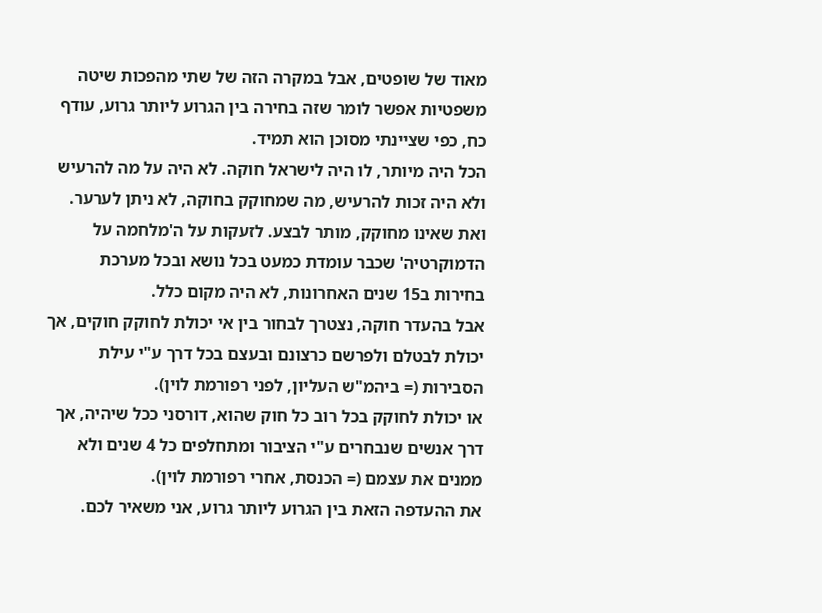מאוד של שופטים, אבל במקרה הזה של שתי מהפכות שיטה משפטיות אפשר לומר שזה בחירה בין הגרוע ליותר גרוע, עודף כח, כפי שציינתי מסוכן הוא תמיד.
הכל היה מיותר, לו היה לישראל חוקה. לא היה על מה להרעיש ולא היה זכות להרעיש, מה שמחוקק בחוקה, לא ניתן לערער. ואת שאינו מחוקק, מותר לבצע. לזעקות על ה'מלחמה על הדמוקרטיה' שכבר עומדת כמעט בכל נושא ובכל מערכת בחירות ב15 שנים האחרונות, לא היה מקום כלל.
אבל בהעדר חוקה, נצטרך לבחור בין אי יכולת לחוקק חוקים, אך יכולת לבטלם ולפרשם כרצונם ובעצם בכל דרך ע"י עילת הסבירות (= ביהמ"ש העליון, לפני רפורמת לוין).
או יכולת לחוקק בכל רוב כל חוק שהוא, דורסני ככל שיהיה, אך דרך אנשים שנבחרים ע"י הציבור ומתחלפים כל 4 שנים ולא ממנים את עצמם (= הכנסת, אחרי רפורמת לוין).
את ההעדפה הזאת בין הגרוע ליותר גרוע, אני משאיר לכם.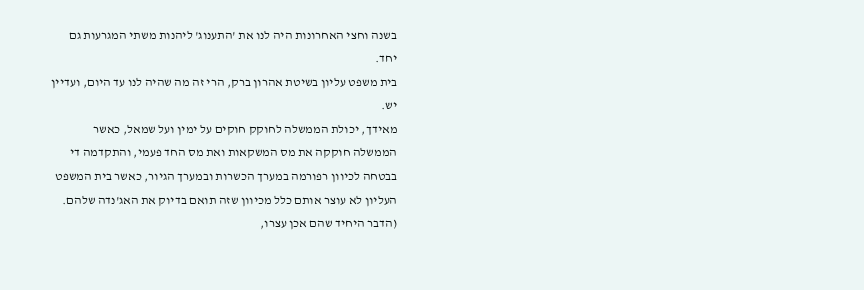בשנה וחצי האחרונות היה לנו את 'התענוג' ליהנות משתי המגרעות גם יחד.
בית משפט עליון בשיטת אהרון ברק, הרי זה מה שהיה לנו עד היום, ועדיין יש.
מאידך, יכולת הממשלה לחוקק חוקים על ימין ועל שמאל, כאשר הממשלה חוקקה את מס המשקאות ואת מס החד פעמי, והתקדמה די בבטחה לכיוון רפורמה במערך הכשרות ובמערך הגיור, כאשר בית המשפט העליון לא עוצר אותם כלל מכיוון שזה תואם בדיוק את האג'נדה שלהם. (הדבר היחיד שהם אכן עצרו,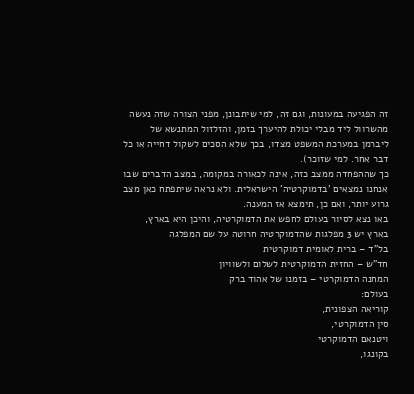זה הפגיעה במעונות, וגם זה, למי שיתבונן, מפני הצורה שזה נעשה מהשרוול ליד מבלי יכולת להיערך בזמן, והזלזול המתנשא של ליברמן במערכת המשפט מצדו, בכך שלא הסכים לשקול דחייה או כל דבר אחר. למי שזוכר).
כך שההפחדה ממצב כזה, אינה לכאורה במקומה, במצב הדברים שבו אנחנו נמצאים 'בדמוקרטיה' הישראלית. ולא נראה שיתפתח כאן מצב גרוע יותר, ואם כן, תימצא אז המענה.
באו נצא לסיור בעולם לחפש את הדמוקרטיה, והיכן היא בארץ,
בארץ יש 3 מפלגות שהדמוקרטיה חרוטה על שם המפלגה
בל"ד – ברית לאומית דמוקרטית
חד"ש – החזית הדמוקרטית לשלום ולשוויון
המחנה הדמוקרטי – בזמנו של אהוד ברק
בעולם:
קוריאה הצפונית,
סין הדמוקרטי,
ויטנאם הדמוקרטי
בקונגו,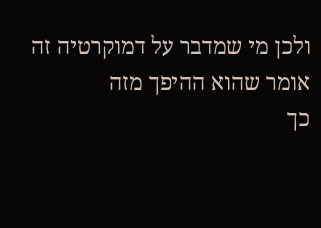ולכן מי שמדבר על דמוקרטיה זה אומר שהוא ההיפך מזה
כך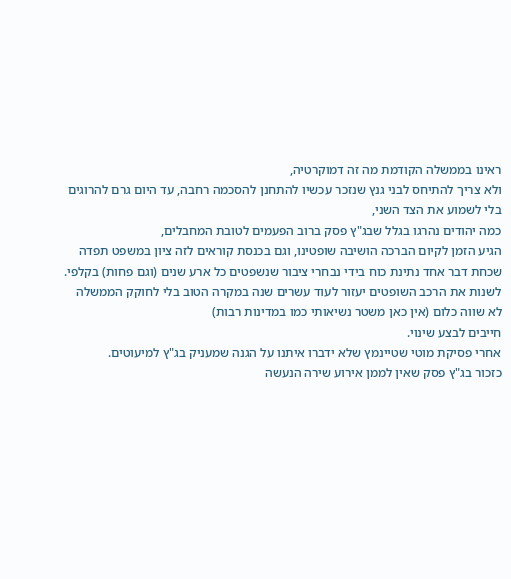ראינו בממשלה הקודמת מה זה דמוקרטיה,
ולא צריך להתיחס לבני גנץ שנזכר עכשיו להתחנן להסכמה רחבה, עד היום גרם להרוגים בלי לשמוע את הצד השני,
כמה יהודים נהרגו בגלל שבג"ץ פסק ברוב הפעמים לטובת המחבלים,
הגיע הזמן לקיום הברכה הושיבה שופטינו, וגם בכנסת קוראים לזה ציון במשפט תפדה
שכחת דבר אחד נתינת כוח בידי נבחרי ציבור שנשפטים כל ארע שנים (וגם פחות) בקלפי.
לשנות את הרכב השופטים יעזור לעוד עשרים שנה במקרה הטוב בלי לחוקק הממשלה לא שווה כלום (אין כאן משטר נשיאותי כמו במדינות רבות)
חייבים לבצע שינוי.
אחרי פסיקת מוטי שטיינמץ שלא ידברו איתנו על הגנה שמעניק בג"ץ למיעוטים.
כזכור בג"ץ פסק שאין לממן אירוע שירה הנעשה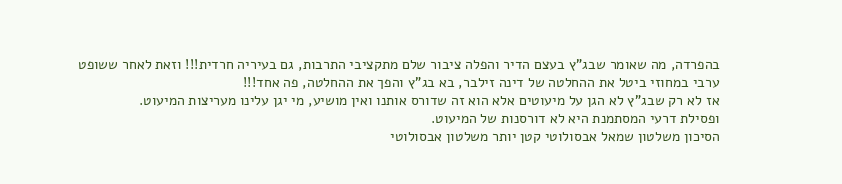בהפרדה, מה שאומר שבג"ץ בעצם הדיר והפלה ציבור שלם מתקציבי התרבות, גם בעיריה חרדית!!! וזאת לאחר ששופט ערבי במחוזי ביטל את ההחלטה של דינה זילבר, בא בג"ץ והפך את ההחלטה, פה אחד!!!
אז לא רק שבג"ץ לא הגן על מיעוטים אלא הוא זה שדורס אותנו ואין מושיע, מי יגן עלינו מעריצות המיעוט.
ופסילת דרעי המסתמנת היא לא דורסנות של המיעוט.
הסיכון משלטון שמאל אבסולוטי קטן יותר משלטון אבסולוטי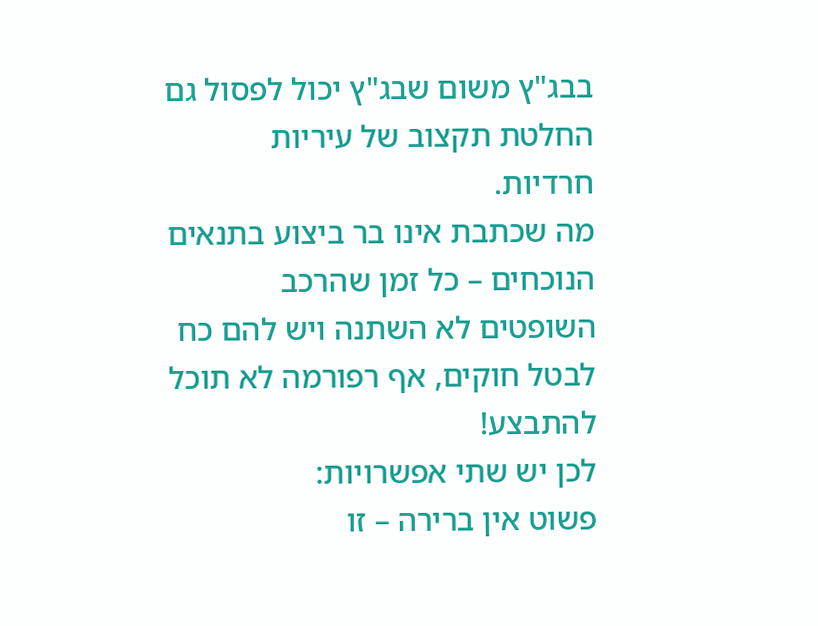בבג"ץ משום שבג"ץ יכול לפסול גם החלטת תקצוב של עיריות חרדיות.
מה שכתבת אינו בר ביצוע בתנאים הנוכחים – כל זמן שהרכב השופטים לא השתנה ויש להם כח לבטל חוקים, אף רפורמה לא תוכל להתבצע!
לכן יש שתי אפשרויות:
פשוט אין ברירה – זו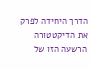הדרך היחידה לפרק את הדיקטטורה הרשעה הזו של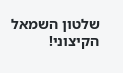שלטון השמאל הקיצוני!